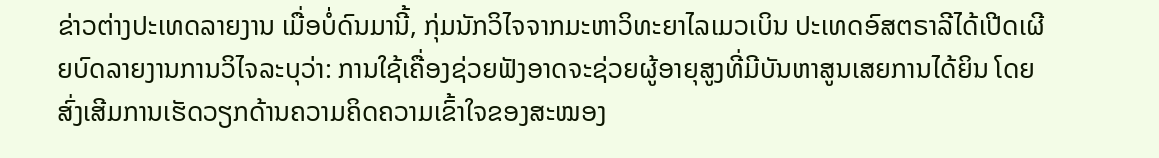ຂ່າວຕ່າງປະເທດລາຍງານ ເມື່ອບໍ່ດົນມານີ້, ກຸ່ມນັກວິໄຈຈາກມະຫາວິທະຍາໄລເມວເບິນ ປະເທດອົສຕຣາລີໄດ້ເປີດເຜີຍບົດລາຍງານການວິໄຈລະບຸວ່າ: ການໃຊ້ເຄື່ອງຊ່ວຍຟັງອາດຈະຊ່ວຍຜູ້ອາຍຸສູງທີ່ມີບັນຫາສູນເສຍການໄດ້ຍິນ ໂດຍສົ່ງເສີມການເຮັດວຽກດ້ານຄວາມຄິດຄວາມເຂົ້າໃຈຂອງສະໝອງ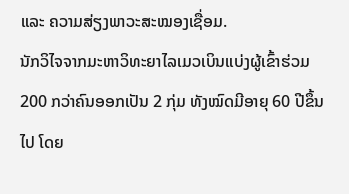ແລະ ຄວາມສ່ຽງພາວະສະໝອງເຊື່ອມ.
ນັກວິໄຈຈາກມະຫາວິທະຍາໄລເມວເບິນແບ່ງຜູ້ເຂົ້າຮ່ວມ200 ກວ່າຄົນອອກເປັນ 2 ກຸ່ມ ທັງໝົດມີອາຍຸ 60 ປີຂຶ້ນໄປ ໂດຍ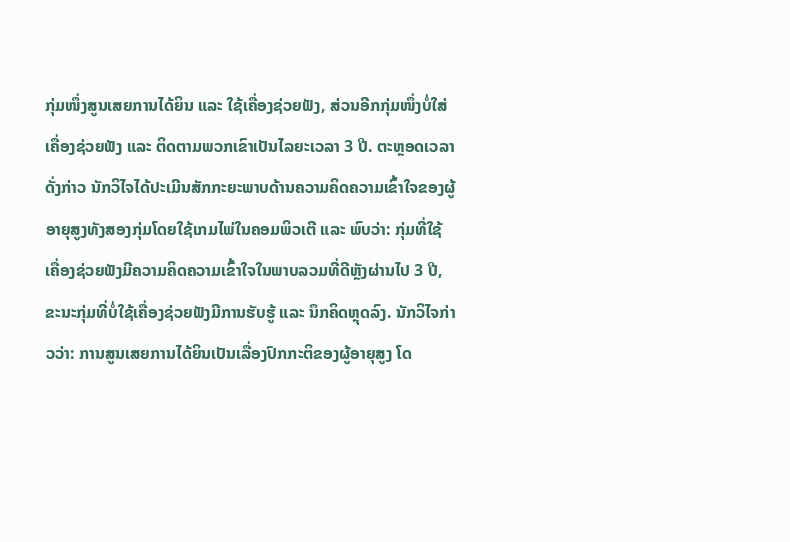ກຸ່ມໜຶ່ງສູນເສຍການໄດ້ຍິນ ແລະ ໃຊ້ເຄື່ອງຊ່ວຍຟັງ, ສ່ວນອີກກຸ່ມໜຶ່ງບໍ່ໃສ່ເຄື່ອງຊ່ວຍຟັງ ແລະ ຕິດຕາມພວກເຂົາເປັນໄລຍະເວລາ 3 ປີ. ຕະຫຼອດເວລາດັ່ງກ່າວ ນັກວິໄຈໄດ້ປະເມີນສັກກະຍະພາບດ້ານຄວາມຄິດຄວາມເຂົ້າໃຈຂອງຜູ້ອາຍຸສູງທັງສອງກຸ່ມໂດຍໃຊ້ເກມໄພ່ໃນຄອມພິວເຕີ ແລະ ພົບວ່າ: ກຸ່ມທີ່ໃຊ້ເຄື່ອງຊ່ວຍຟັງມີຄວາມຄິດຄວາມເຂົ້າໃຈໃນພາບລວມທີ່ດີຫຼັງຜ່ານໄປ 3 ປີ, ຂະນະກຸ່ມທີ່ບໍ່ໃຊ້ເຄື່ອງຊ່ວຍຟັງມີການຮັບຮູ້ ແລະ ນຶກຄິດຫຼຸດລົງ. ນັກວິໄຈກ່າວວ່າ: ການສູນເສຍການໄດ້ຍິນເປັນເລື່ອງປົກກະຕິຂອງຜູ້ອາຍຸສູງ ໂດ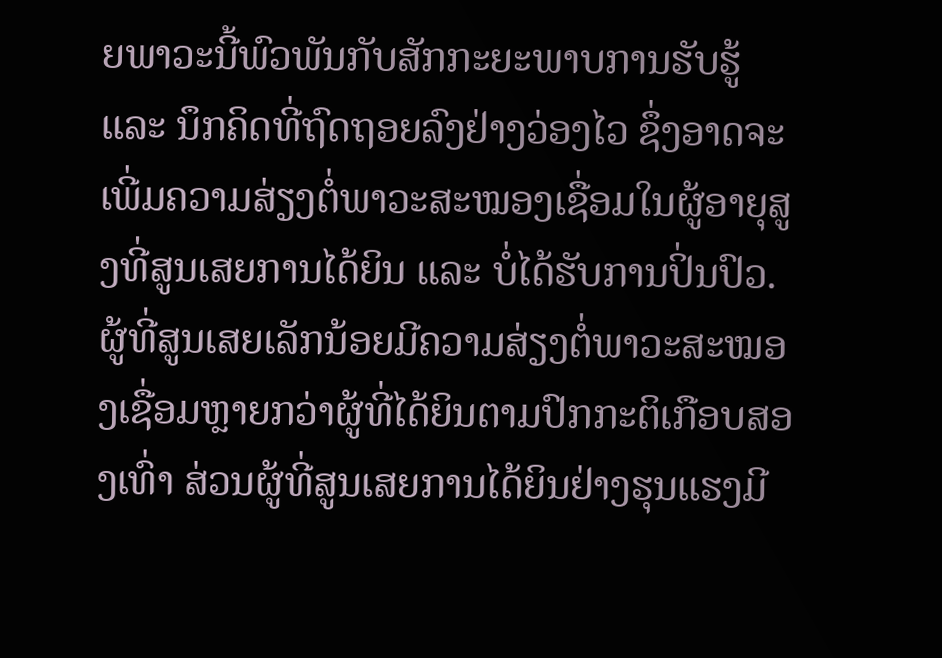ຍພາວະນີ້ພົວພັນກັບສັກກະຍະພາບການຮັບຮູ້ ແລະ ນຶກຄິດທີ່ຖົດຖອຍລົງຢ່າງວ່ອງໄວ ຊຶ່ງອາດຈະເພີ່ມຄວາມສ່ຽງຕໍ່ພາວະສະໝອງເຊື່ອມໃນຜູ້ອາຍຸສູງທີ່ສູນເສຍການໄດ້ຍິນ ແລະ ບໍ່ໄດ້ຮັບການປິ່ນປົວ. ຜູ້ທີ່ສູນເສຍເລັກນ້ອຍມີຄວາມສ່ຽງຕໍ່ພາວະສະໝອງເຊື່ອມຫຼາຍກວ່າຜູ້ທີ່ໄດ້ຍິນຕາມປົກກະຕິເກືອບສອງເທົ່າ ສ່ວນຜູ້ທີ່ສູນເສຍການໄດ້ຍິນຢ່າງຮຸນແຮງມີ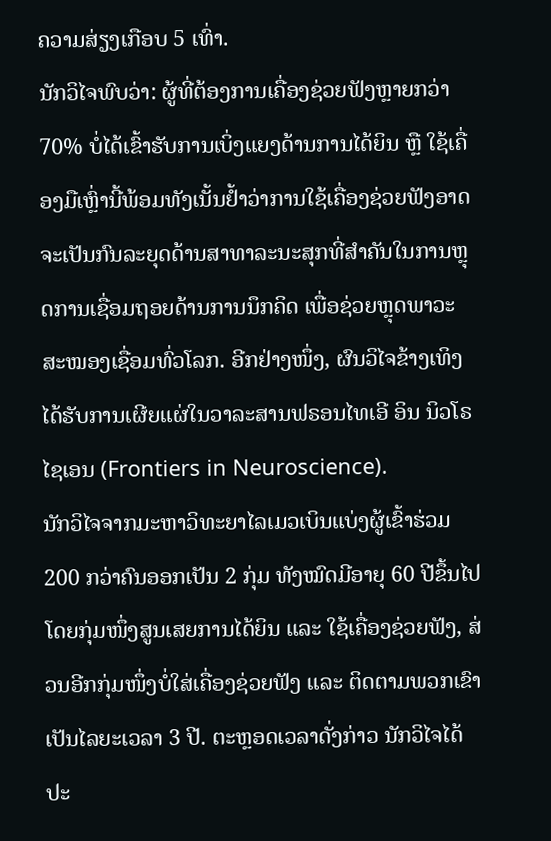ຄວາມສ່ຽງເກືອບ 5 ເທົ່າ.
ນັກວິໄຈພົບວ່າ: ຜູ້ທີ່ຕ້ອງການເຄື່ອງຊ່ວຍຟັງຫຼາຍກວ່າ 70% ບໍ່ໄດ້ເຂົ້າຮັບການເບິ່ງແຍງດ້ານການໄດ້ຍິນ ຫຼື ໃຊ້ເຄື່ອງມືເຫຼົ່ານີ້ພ້ອມທັງເນັ້ນຢ້ຳວ່າການໃຊ້ເຄື່ອງຊ່ວຍຟັງອາດຈະເປັນກົນລະຍຸດດ້ານສາທາລະນະສຸກທີ່ສຳຄັນໃນການຫຼຸດການເຊື່ອມຖອຍດ້ານການນຶກຄິດ ເພື່ອຊ່ວຍຫຼຸດພາວະສະໝອງເຊື່ອມທົ່ວໂລກ. ອີກຢ່າງໜຶ່ງ, ຜົນວິໄຈຂ້າງເທິງໄດ້ຮັບການເຜີຍແຜ່ໃນວາລະສານຟຣອນໄທເອີ ອິນ ນິວໂຣໄຊເອນ (Frontiers in Neuroscience).
ນັກວິໄຈຈາກມະຫາວິທະຍາໄລເມວເບິນແບ່ງຜູ້ເຂົ້າຮ່ວມ200 ກວ່າຄົນອອກເປັນ 2 ກຸ່ມ ທັງໝົດມີອາຍຸ 60 ປີຂຶ້ນໄປ ໂດຍກຸ່ມໜຶ່ງສູນເສຍການໄດ້ຍິນ ແລະ ໃຊ້ເຄື່ອງຊ່ວຍຟັງ, ສ່ວນອີກກຸ່ມໜຶ່ງບໍ່ໃສ່ເຄື່ອງຊ່ວຍຟັງ ແລະ ຕິດຕາມພວກເຂົາເປັນໄລຍະເວລາ 3 ປີ. ຕະຫຼອດເວລາດັ່ງກ່າວ ນັກວິໄຈໄດ້ປະ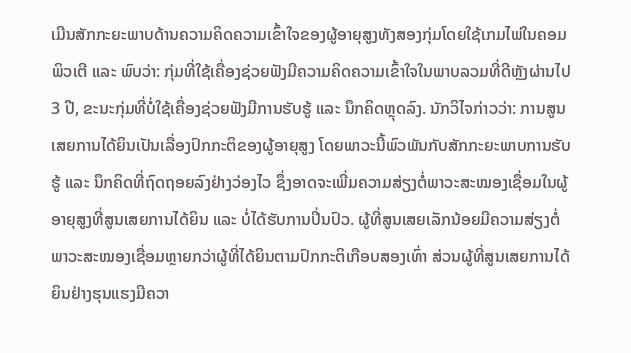ເມີນສັກກະຍະພາບດ້ານຄວາມຄິດຄວາມເຂົ້າໃຈຂອງຜູ້ອາຍຸສູງທັງສອງກຸ່ມໂດຍໃຊ້ເກມໄພ່ໃນຄອມພິວເຕີ ແລະ ພົບວ່າ: ກຸ່ມທີ່ໃຊ້ເຄື່ອງຊ່ວຍຟັງມີຄວາມຄິດຄວາມເຂົ້າໃຈໃນພາບລວມທີ່ດີຫຼັງຜ່ານໄປ 3 ປີ, ຂະນະກຸ່ມທີ່ບໍ່ໃຊ້ເຄື່ອງຊ່ວຍຟັງມີການຮັບຮູ້ ແລະ ນຶກຄິດຫຼຸດລົງ. ນັກວິໄຈກ່າວວ່າ: ການສູນເສຍການໄດ້ຍິນເປັນເລື່ອງປົກກະຕິຂອງຜູ້ອາຍຸສູງ ໂດຍພາວະນີ້ພົວພັນກັບສັກກະຍະພາບການຮັບຮູ້ ແລະ ນຶກຄິດທີ່ຖົດຖອຍລົງຢ່າງວ່ອງໄວ ຊຶ່ງອາດຈະເພີ່ມຄວາມສ່ຽງຕໍ່ພາວະສະໝອງເຊື່ອມໃນຜູ້ອາຍຸສູງທີ່ສູນເສຍການໄດ້ຍິນ ແລະ ບໍ່ໄດ້ຮັບການປິ່ນປົວ. ຜູ້ທີ່ສູນເສຍເລັກນ້ອຍມີຄວາມສ່ຽງຕໍ່ພາວະສະໝອງເຊື່ອມຫຼາຍກວ່າຜູ້ທີ່ໄດ້ຍິນຕາມປົກກະຕິເກືອບສອງເທົ່າ ສ່ວນຜູ້ທີ່ສູນເສຍການໄດ້ຍິນຢ່າງຮຸນແຮງມີຄວາ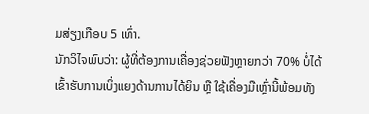ມສ່ຽງເກືອບ 5 ເທົ່າ.
ນັກວິໄຈພົບວ່າ: ຜູ້ທີ່ຕ້ອງການເຄື່ອງຊ່ວຍຟັງຫຼາຍກວ່າ 70% ບໍ່ໄດ້ເຂົ້າຮັບການເບິ່ງແຍງດ້ານການໄດ້ຍິນ ຫຼື ໃຊ້ເຄື່ອງມືເຫຼົ່ານີ້ພ້ອມທັງ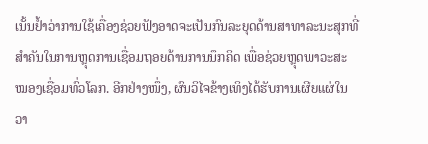ເນັ້ນຢ້ຳວ່າການໃຊ້ເຄື່ອງຊ່ວຍຟັງອາດຈະເປັນກົນລະຍຸດດ້ານສາທາລະນະສຸກທີ່ສຳຄັນໃນການຫຼຸດການເຊື່ອມຖອຍດ້ານການນຶກຄິດ ເພື່ອຊ່ວຍຫຼຸດພາວະສະໝອງເຊື່ອມທົ່ວໂລກ. ອີກຢ່າງໜຶ່ງ, ຜົນວິໄຈຂ້າງເທິງໄດ້ຮັບການເຜີຍແຜ່ໃນວາ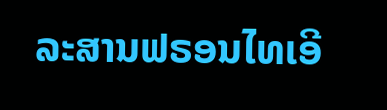ລະສານຟຣອນໄທເອີ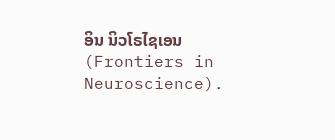ອິນ ນິວໂຣໄຊເອນ (Frontiers in Neuroscience).